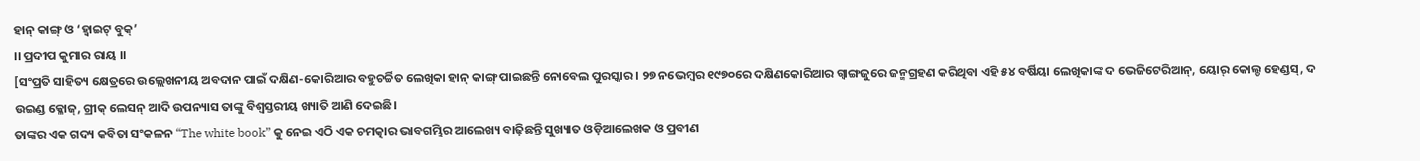ହାନ୍ କାଙ୍ଗ୍ ଓ ‘ହ୍ୱାଇଟ୍ ବୁକ୍’
।। ପ୍ରଦୀପ କୁମାର ରାୟ ।।
[ସଂପ୍ରତି ସାହିତ୍ୟ କ୍ଷେତ୍ରରେ ଉଲ୍ଲେଖନୀୟ ଅବଦାନ ପାଇଁ ଦକ୍ଷିଣ-କୋରିଆର ବହୁଚର୍ଚ୍ଚିତ ଲେଖିକା ହାନ୍ କାଙ୍ଗ୍ ପାଇଛନ୍ତି ନୋବେଲ ପୁରସ୍କାର। ୨୭ ନଭେମ୍ବର ୧୯୭୦ରେ ଦକ୍ଷିଣକୋରିଆର ଗ୍ୱାଙ୍ଗଜୁରେ ଜନ୍ମଗ୍ରହଣ କରିଥିବା ଏହି ୫୪ ବର୍ଷିୟା ଲେଖିକାଙ୍କ ଦ ଭେଜିଟେରିଆନ୍, ୟୋର୍ କୋଲ୍ଡ ହେଣ୍ଡସ୍, ଦ ଉଇଣ୍ଡ କ୍ଳୋଜ୍, ଗ୍ରୀକ୍ ଲେସନ୍ ଆଦି ଉପନ୍ୟାସ ତାଙ୍କୁ ବିଶ୍ୱସ୍ତରୀୟ ଖ୍ୟାତି ଆଣି ଦେଇଛି।
ତାଙ୍କର ଏକ ଗଦ୍ୟ କବିତା ସଂକଳନ “The white book” କୁ ନେଇ ଏଠି ଏକ ଚମତ୍କାର ଭାବଗମ୍ଭିର ଆଲେଖ୍ୟ ବାଢ଼ିଛନ୍ତି ସୁଖ୍ୟାତ ଓଡ଼ିଆଲେଖକ ଓ ପ୍ରବୀଣ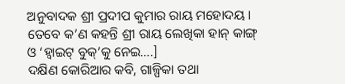ଅନୁବାଦକ ଶ୍ରୀ ପ୍ରଦୀପ କୁମାର ରାୟ ମହୋଦୟ।
ତେବେ କ’ଣ କହନ୍ତି ଶ୍ରୀ ରାୟ ଲେଖିକା ହାନ୍ କାଙ୍ଗ୍ ଓ ‘ହ୍ୱାଇଟ୍ ବୁକ୍’କୁ ନେଇ….]
ଦକ୍ଷିଣ କୋରିଆର କବି, ଗାଳ୍ପିକା ତଥା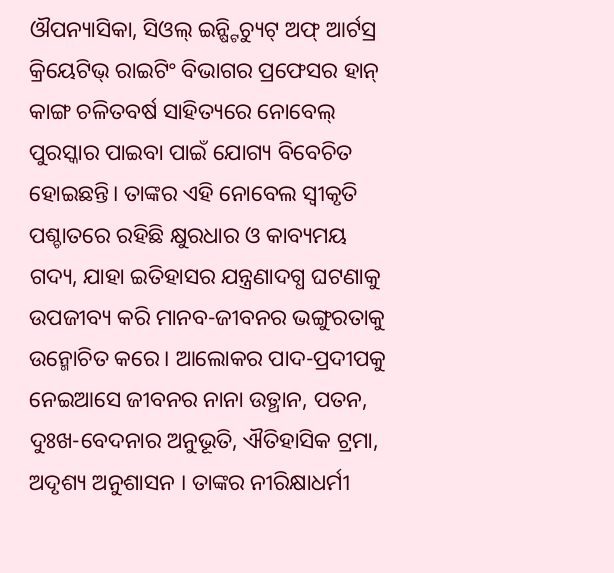ଔପନ୍ୟାସିକା, ସିଓଲ୍ ଇନ୍ଷ୍ଟିଚ୍ୟୁଟ୍ ଅଫ୍ ଆର୍ଟସ୍ର କ୍ରିୟେଟିଭ୍ ରାଇଟିଂ ବିଭାଗର ପ୍ରଫେସର ହାନ୍ କାଙ୍ଗ ଚଳିତବର୍ଷ ସାହିତ୍ୟରେ ନୋବେଲ୍ ପୁରସ୍କାର ପାଇବା ପାଇଁ ଯୋଗ୍ୟ ବିବେଚିତ ହୋଇଛନ୍ତି। ତାଙ୍କର ଏହି ନୋବେଲ ସ୍ଵୀକୃତି ପଶ୍ଚାତରେ ରହିଛି କ୍ଷୁରଧାର ଓ କାବ୍ୟମୟ ଗଦ୍ୟ, ଯାହା ଇତିହାସର ଯନ୍ତ୍ରଣାଦଗ୍ଧ ଘଟଣାକୁ ଉପଜୀବ୍ୟ କରି ମାନବ-ଜୀବନର ଭଙ୍ଗୁରତାକୁ ଉନ୍ମୋଚିତ କରେ। ଆଲୋକର ପାଦ-ପ୍ରଦୀପକୁ ନେଇଆସେ ଜୀବନର ନାନା ଉତ୍ଥାନ, ପତନ, ଦୁଃଖ-ବେଦନାର ଅନୁଭୂତି, ଐତିହାସିକ ଟ୍ରମା, ଅଦୃଶ୍ୟ ଅନୁଶାସନ । ତାଙ୍କର ନୀରିକ୍ଷାଧର୍ମୀ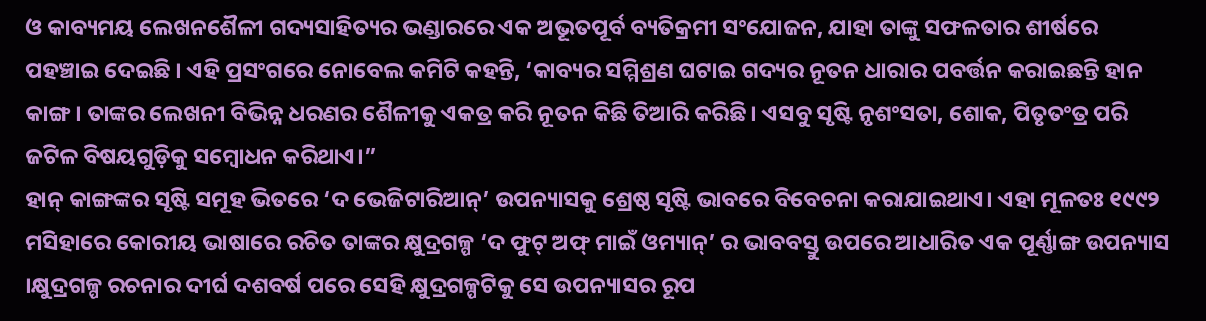ଓ କାବ୍ୟମୟ ଲେଖନଶୈଳୀ ଗଦ୍ୟସାହିତ୍ୟର ଭଣ୍ଡାରରେ ଏକ ଅଭୂତପୂର୍ବ ବ୍ୟତିକ୍ରମୀ ସଂଯୋଜନ, ଯାହା ତାଙ୍କୁ ସଫଳତାର ଶୀର୍ଷରେ ପହଞ୍ଚାଇ ଦେଇଛି । ଏହି ପ୍ରସଂଗରେ ନୋବେଲ କମିଟି କହନ୍ତି, ‘କାବ୍ୟର ସମ୍ମିଶ୍ରଣ ଘଟାଇ ଗଦ୍ୟର ନୂତନ ଧାରାର ପବର୍ତ୍ତନ କରାଇଛନ୍ତି ହାନ କାଙ୍ଗ। ତାଙ୍କର ଲେଖନୀ ବିଭିନ୍ନ ଧରଣର ଶୈଳୀକୁ ଏକତ୍ର କରି ନୂତନ କିଛି ତିଆରି କରିଛି। ଏସବୁ ସୃଷ୍ଟି ନୃଶଂସତା, ଶୋକ, ପିତୃତଂତ୍ର ପରି ଜଟିଳ ବିଷୟଗୁଡ଼ିକୁ ସମ୍ବୋଧନ କରିଥାଏ।”
ହାନ୍ କାଙ୍ଗଙ୍କର ସୃଷ୍ଟି ସମୂହ ଭିତରେ ‘ଦ ଭେଜିଟାରିଆନ୍’ ଉପନ୍ୟାସକୁ ଶ୍ରେଷ୍ଠ ସୃଷ୍ଟି ଭାବରେ ବିବେଚନା କରାଯାଇଥାଏ। ଏହା ମୂଳତଃ ୧୯୯୨ ମସିହାରେ କୋରୀୟ ଭାଷାରେ ରଚିତ ତାଙ୍କର କ୍ଷୁଦ୍ରଗଳ୍ପ ‘ଦ ଫୁଟ୍ ଅଫ୍ ମାଇଁ ଓମ୍ୟାନ୍’ ର ଭାବବସ୍ତୁ ଉପରେ ଆଧାରିତ ଏକ ପୂର୍ଣ୍ଣାଙ୍ଗ ଉପନ୍ୟାସ ।କ୍ଷୁଦ୍ରଗଳ୍ପ ରଚନାର ଦୀର୍ଘ ଦଶବର୍ଷ ପରେ ସେହି କ୍ଷୁଦ୍ରଗଳ୍ପଟିକୁ ସେ ଉପନ୍ୟାସର ରୂପ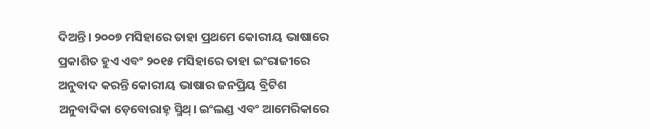ଦିଅନ୍ତି। ୨୦୦୭ ମସିହାରେ ତାହା ପ୍ରଥମେ କୋରୀୟ ଭାଷାରେ ପ୍ରକାଶିତ ହୁଏ ଏବଂ ୨୦୧୫ ମସିହାରେ ତାହା ଇଂରାଜୀରେ ଅନୁବାଦ କରନ୍ତି କୋରୀୟ ଭାଷାର ଜନପ୍ରିୟ ବ୍ରିଟିଶ ଅନୁବାଦିକା ଡ଼େବୋରାହ୍ ସ୍ମିଥ୍। ଇଂଲଣ୍ଡ ଏବଂ ଆମେରିକାରେ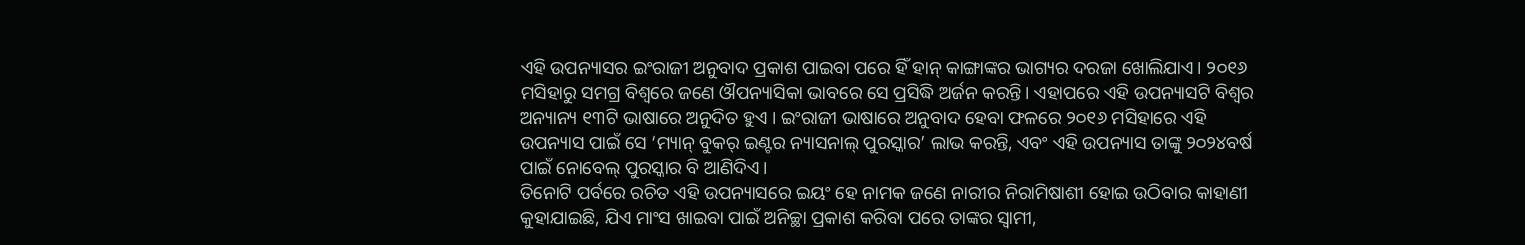ଏହି ଉପନ୍ୟାସର ଇଂରାଜୀ ଅନୁବାଦ ପ୍ରକାଶ ପାଇବା ପରେ ହିଁ ହାନ୍ କାଙ୍ଗାଙ୍କର ଭାଗ୍ୟର ଦରଜା ଖୋଲିଯାଏ। ୨୦୧୬ ମସିହାରୁ ସମଗ୍ର ବିଶ୍ଵରେ ଜଣେ ଔପନ୍ୟାସିକା ଭାବରେ ସେ ପ୍ରସିଦ୍ଧି ଅର୍ଜନ କରନ୍ତି। ଏହାପରେ ଏହି ଉପନ୍ୟାସଟି ବିଶ୍ଵର ଅନ୍ୟାନ୍ୟ ୧୩ଟି ଭାଷାରେ ଅନୁଦିତ ହୁଏ । ଇଂରାଜୀ ଭାଷାରେ ଅନୁବାଦ ହେବା ଫଳରେ ୨୦୧୬ ମସିହାରେ ଏହି ଉପନ୍ୟାସ ପାଇଁ ସେ ‘ମ୍ୟାନ୍ ବୁକର୍ ଇଣ୍ଟର ନ୍ୟାସନାଲ୍ ପୁରସ୍କାର’ ଲାଭ କରନ୍ତି, ଏବଂ ଏହି ଉପନ୍ୟାସ ତାଙ୍କୁ ୨୦୨୪ବର୍ଷ ପାଇଁ ନୋବେଲ୍ ପୁରସ୍କାର ବି ଆଣିଦିଏ।
ତିନୋଟି ପର୍ବରେ ରଚିତ ଏହି ଉପନ୍ୟାସରେ ଇୟଂ ହେ ନାମକ ଜଣେ ନାରୀର ନିରାମିଷାଶୀ ହୋଇ ଉଠିବାର କାହାଣୀ କୁହାଯାଇଛି, ଯିଏ ମାଂସ ଖାଇବା ପାଇଁ ଅନିଚ୍ଛା ପ୍ରକାଶ କରିବା ପରେ ତାଙ୍କର ସ୍ଵାମୀ,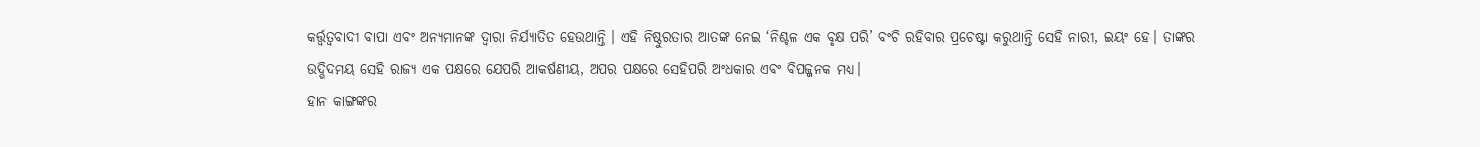କର୍ତ୍ତ୍ବତ୍ଵବାଦୀ ବାପା ଏବଂ ଅନ୍ୟମାନଙ୍କ ଦ୍ଵାରା ନିର୍ଯ୍ୟାତିତ ହେଉଥାନ୍ତି । ଏହି ନିଷ୍ଠୁରତାର ଆତଙ୍କ ନେଇ ‘ନିଶ୍ଚଳ ଏକ ବୃକ୍ଷ ପରି’ ବଂଚି ରହିବାର ପ୍ରଚେଷ୍ଟା କରୁଥାନ୍ତି ସେହି ନାରୀ, ଇୟଂ ହେ। ତାଙ୍କର ଉଦ୍ଭିଦମୟ ସେହି ରାଜ୍ୟ ଏକ ପକ୍ଷରେ ଯେପରି ଆକର୍ଷଣୀୟ, ଅପର ପକ୍ଷରେ ସେହିପରି ଅଂଧକାର ଏବଂ ବିପଜ୍ଜନକ ମଧ୍ଯ।
ହାନ କାଙ୍ଗଙ୍କର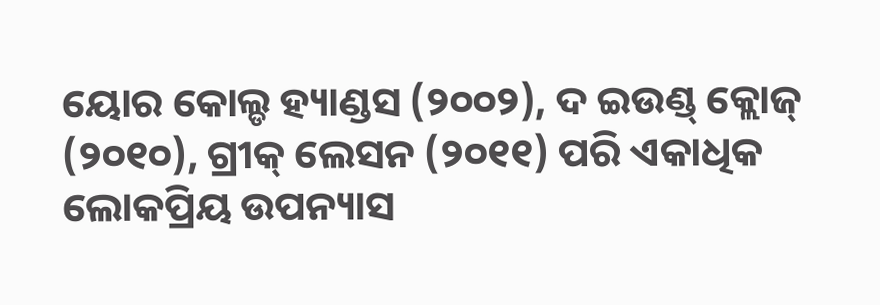ୟୋର କୋଲ୍ଡ ହ୍ୟାଣ୍ଡସ (୨୦୦୨), ଦ ଇଉଣ୍ଡ୍ କ୍ଲୋଜ୍ (୨୦୧୦), ଗ୍ରୀକ୍ ଲେସନ (୨୦୧୧) ପରି ଏକାଧିକ ଲୋକପ୍ରିୟ ଉପନ୍ୟାସ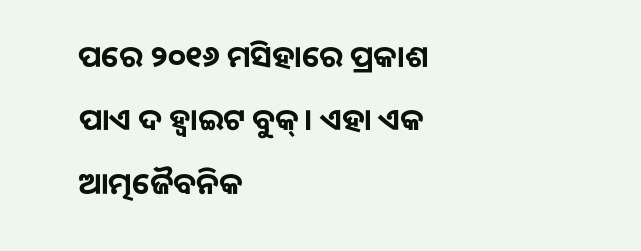ପରେ ୨୦୧୬ ମସିହାରେ ପ୍ରକାଶ ପାଏ ଦ ହ୍ୱାଇଟ ବୁକ୍। ଏହା ଏକ ଆତ୍ମଜୈବନିକ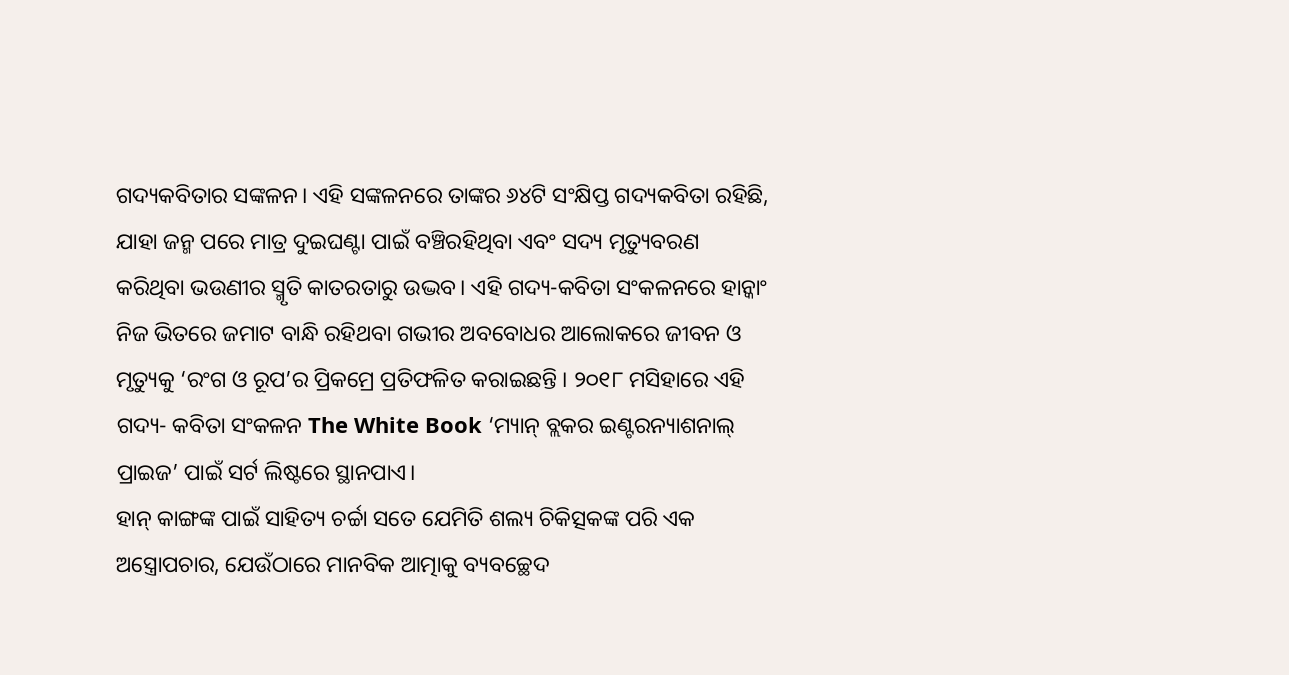ଗଦ୍ୟକବିତାର ସଙ୍କଳନ। ଏହି ସଙ୍କଳନରେ ତାଙ୍କର ୬୪ଟି ସଂକ୍ଷିପ୍ତ ଗଦ୍ୟକବିତା ରହିଛି, ଯାହା ଜନ୍ମ ପରେ ମାତ୍ର ଦୁଇଘଣ୍ଟା ପାଇଁ ବଞ୍ଚିରହିଥିବା ଏବଂ ସଦ୍ୟ ମୃତ୍ୟୁବରଣ କରିଥିବା ଭଉଣୀର ସ୍ମୃତି କାତରତାରୁ ଉଦ୍ଭବ। ଏହି ଗଦ୍ୟ-କବିତା ସଂକଳନରେ ହାନ୍କାଂ ନିଜ ଭିତରେ ଜମାଟ ବାନ୍ଧି ରହିଥବା ଗଭୀର ଅବବୋଧର ଆଲୋକରେ ଜୀବନ ଓ ମୃତ୍ୟୁକୁ ‘ରଂଗ ଓ ରୂପ’ର ପ୍ରିକମ୍ରେ ପ୍ରତିଫଳିତ କରାଇଛନ୍ତି । ୨୦୧୮ ମସିହାରେ ଏହି ଗଦ୍ୟ- କବିତା ସଂକଳନ The White Book ‘ମ୍ୟାନ୍ ବ୍ଲକର ଇଣ୍ଟରନ୍ୟାଶନାଲ୍ ପ୍ରାଇଜ’ ପାଇଁ ସର୍ଟ ଲିଷ୍ଟରେ ସ୍ଥାନପାଏ।
ହାନ୍ କାଙ୍ଗଙ୍କ ପାଇଁ ସାହିତ୍ୟ ଚର୍ଚ୍ଚା ସତେ ଯେମିତି ଶଲ୍ୟ ଚିକିତ୍ସକଙ୍କ ପରି ଏକ ଅସ୍ତ୍ରୋପଚାର, ଯେଉଁଠାରେ ମାନବିକ ଆତ୍ମାକୁ ବ୍ୟବଚ୍ଛେଦ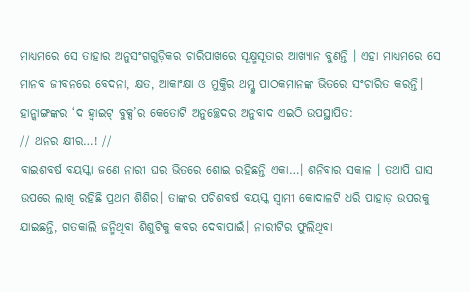ମାଧ୍ୟମରେ ସେ ତାହାର ଅନୁସଂଗଗୁଡ଼ିକର ଚାରିପାଖରେ ସୂକ୍ଷ୍ମସୂତାର ଆଖ୍ୟାନ ବୁଣନ୍ତି । ଏହା ମାଧ୍ୟମରେ ସେ ମାନବ ଜୀବନରେ ବେଦନା, କ୍ଷତ, ଆକାଂକ୍ଷା ଓ ମୁକ୍ତିର ଥମ୍କୁ ପାଠକମାନଙ୍କ ଭିତରେ ସଂଚାରିତ କରନ୍ତି।
ହାନ୍କାଙ୍ଗଙ୍କର ‘ଦ ହ୍ଵାଇଟ୍ ବୁକ୍ସ’ର କେତୋଟି ଅନୁଚ୍ଛେଦର ଅନୁବାଦ ଏଇଠି ଉପସ୍ଥାପିତ:
// ଥନର କ୍ଷୀର…! //
ବାଇଶବର୍ଷ ବୟସ୍କା ଜଣେ ନାରୀ ଘର ଭିତରେ ଶୋଇ ରହିଛନ୍ତି ଏକା…। ଶନିବାର ସକାଳ । ତଥାପି ଘାସ ଉପରେ ଲାଖି ରହିଛି ପ୍ରଥମ ଶିଶିର। ତାଙ୍କର ପଚିଶବର୍ଷ ବୟସ୍କ ସ୍ଵାମୀ କୋଦାଳଟି ଧରି ପାହାଡ଼ ଉପରକୁ ଯାଇଛନ୍ତି, ଗତକାଲି ଜନ୍ମିଥିବା ଶିଶୁଟିକୁ କବର ଦେବାପାଇଁ। ନାରୀଟିର ଫୁଲିଥିବା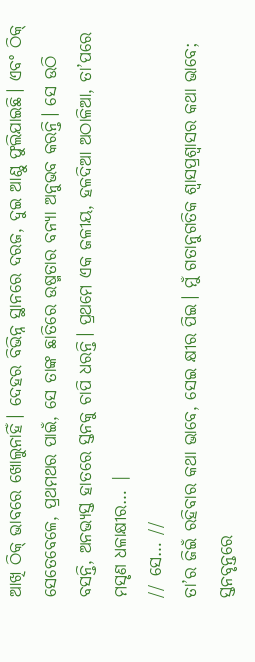ଆଖି ଠିକ୍ ଭାବରେ ଖୋଲୁନାହିଁ। ଦେହର ବିଭିନ୍ନ ସ୍ଥାନରେ ଦରଜ, ଦୁଇ ଆଣ୍ଠୁ ଫୁଲିଯାଇଛି। ଏବଂ ଠିକ୍ ସେତେବେଳେ, ପ୍ରଥମଥର ପାଇଁ, ସେ ତାଙ୍କ ଛାତିରେ ଉଷ୍ମତାର ବନ୍ୟା ଅନୁଭବ କରନ୍ତି। ସେ ଉଠି ବସନ୍ତି, ଅନଭ୍ୟସ୍ତ ହାତରେ ସ୍ତନକୁ ଚାପି ଧରନ୍ତି। ପ୍ରଥମେ ଏକ ଜଳୀୟ, ହଳଦିଆ ଅଠାଳିଆ, ତା’ପରେ ମସୃଣ ଧଳାକ୍ଷୀର… |
// ସେ… //
ତା’ର ଜିଇଁ ରହିବାର କଥା ଭାବେ, ସେଇ କ୍ଷୀର ପିଇ। ମୁଁ ଗତାନୁଗତିକ ଶ୍ଵାସପ୍ରଶ୍ଵାସର କଥା ଭାବେ; ସ୍ତନବୃନ୍ତରେ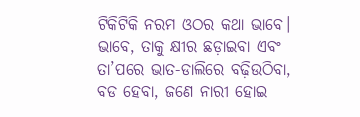ଟିକିଟିକି ନରମ ଓଠର କଥା ଭାବେ।
ଭାବେ, ତାକୁ କ୍ଷୀର ଛଡ଼ାଇବା ଏବଂ ତା’ପରେ ଭାତ-ଡାଲିରେ ବଢ଼ିଉଠିବା, ବଡ ହେବା, ଜଣେ ନାରୀ ହୋଇ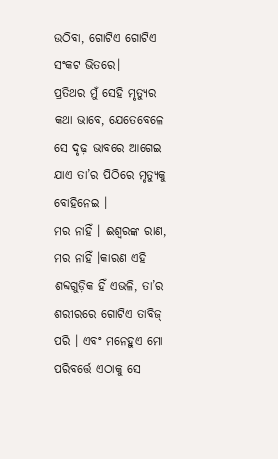ଉଠିବା, ଗୋଟିଏ ଗୋଟିଏ ସଂକଟ ଭିତରେ।
ପ୍ରତିଥର ମୁଁ ସେହି ମୃତ୍ୟୁର କଥା ଭାବେ, ଯେତେବେଳେ ସେ ଦୃଢ଼ ଭାବରେ ଆଗେଇ ଯାଏ ତା’ର ପିଠିରେ ମୃତ୍ୟୁକୁ ବୋହିନେଇ ।
ମର ନାହିଁ । ଈଶ୍ଵରଙ୍କ ରାଣ, ମର ନାହିଁ ।କାରଣ ଏହି ଶବ୍ଦଗୁଡ଼ିକ ହିଁ ଏଭଳି, ତା’ର ଶରୀରରେ ଗୋଟିଏ ତାବିଜ୍ ପରି । ଏବଂ ମନେହୁଏ ମୋ ପରିବର୍ତ୍ତେ ଏଠାକୁ ସେ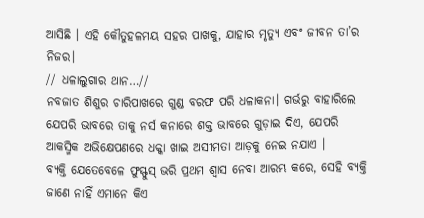ଆସିଛି । ଏହି କୌତୁହଳମୟ ସହର ପାଖକୁ, ଯାହାର ମୃତ୍ୟୁ ଏବଂ ଜୀବନ ତା’ର ନିଜର।
// ଧଳାଲୁଗାର ଥାନ…//
ନବଜାତ ଶିଶୁର ଚାରିପାଖରେ ଗୁଣ୍ଡ ବରଫ ପରି ଧଳାକନା। ଗର୍ଭରୁ ବାହାରିଲେ ଯେପରି ଭାବରେ ତାକୁ ନର୍ସ କନାରେ ଶକ୍ତ ଭାବରେ ଗୁଡ଼ାଇ ଦିଏ, ଯେପରି ଆକସ୍ମିକ ଅଭିକ୍ଷେପଣରେ ଧକ୍କା ଖାଇ ଅସୀମତା ଆଡ଼କୁ ନେଇ ନଯାଏ ।
ବ୍ୟକ୍ତି ଯେତେବେଳେ ଫୁସ୍ଫୁସ୍ ଭରି ପ୍ରଥମ ଶ୍ଵାସ ନେବା ଆରମ୍ଭ କରେ, ସେହି ବ୍ୟକ୍ତି ଜାଣେ ନାହିଁ ଏମାନେ କିଏ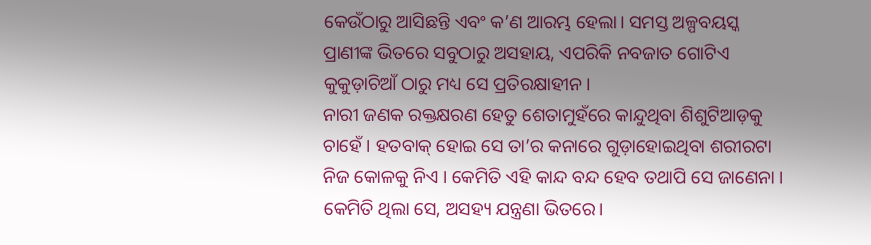କେଉଁଠାରୁ ଆସିଛନ୍ତି ଏବଂ କ’ଣ ଆରମ୍ଭ ହେଲା। ସମସ୍ତ ଅଳ୍ପବୟସ୍କ ପ୍ରାଣୀଙ୍କ ଭିତରେ ସବୁଠାରୁ ଅସହାୟ, ଏପରିକି ନବଜାତ ଗୋଟିଏ କୁକୁଡ଼ାଚିଆଁ ଠାରୁ ମଧ୍ୟ ସେ ପ୍ରତିରକ୍ଷାହୀନ।
ନାରୀ ଜଣକ ରକ୍ତକ୍ଷରଣ ହେତୁ ଶେତାମୁହଁରେ କାନ୍ଦୁଥିବା ଶିଶୁଟିଆଡ଼କୁ ଚାହେଁ । ହତବାକ୍ ହୋଇ ସେ ତା’ର କନାରେ ଗୁଡ଼ାହୋଇଥିବା ଶରୀରଟା ନିଜ କୋଳକୁ ନିଏ । କେମିତି ଏହି କାନ୍ଦ ବନ୍ଦ ହେବ ତଥାପି ସେ ଜାଣେନା । କେମିତି ଥିଲା ସେ, ଅସହ୍ୟ ଯନ୍ତ୍ରଣା ଭିତରେ।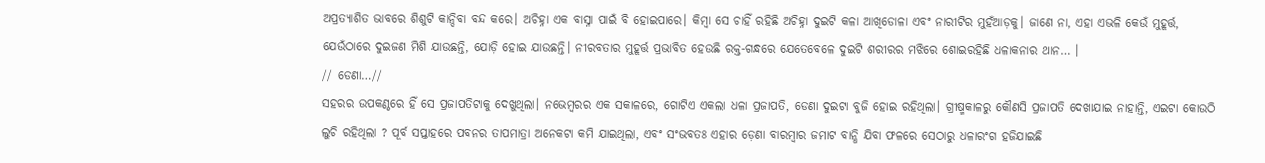ଅପ୍ରତ୍ୟାଶିତ ଭାବରେ ଶିଶୁଟି କାନ୍ଦିବା ବନ୍ଦ କରେ। ଅଚିହ୍ନା ଏକ ବାସ୍ନା ପାଇଁ ବି ହୋଇପାରେ। କିମ୍ବା ସେ ଚାହିଁ ରହିଛି ଅଚିହ୍ନା ଦୁଇଟି କଳା ଆଖିଡୋଳା ଏବଂ ନାରୀଟିର ମୁହଁଆଡ଼କୁ। ଜାଣେ ନା, ଏହା ଏଭଳି କେଉଁ ମୁହୂର୍ତ୍ତ, ଯେଉଁଠାରେ ଦୁଇଜଣ ମିଶି ଯାଉଛନ୍ତି, ଯୋଡ଼ି ହୋଇ ଯାଉଛନ୍ତି। ନୀରବତାର ମୁହୂର୍ତ୍ତ ପ୍ରଭାବିତ ହେଉଛି ରକ୍ତ-ଗନ୍ଧରେ ଯେତେବେଳେ ଦୁଇଟି ଶରୀରର ମଝିରେ ଶୋଇରହିଛି ଧଳାକନାର ଥାନ… ।
// ଡେଣା…//
ସହରର ଉପକଣ୍ଠରେ ହିଁ ସେ ପ୍ରଜାପତିଟାକୁ ଦେଖୁଥିଲା। ନଭେମ୍ବରର ଏକ ସକାଳରେ, ଗୋଟିଏ ଏକଲା ଧଳା ପ୍ରଜାପତି, ଡେଣା ଦୁଇଟା ବୁଜି ହୋଇ ରହିଥିଲା। ଗ୍ରୀଷ୍ମକାଳରୁ କୌଣସି ପ୍ରଜାପତି ଦେଖାଯାଇ ନାହାନ୍ତି, ଏଇଟା କୋଉଠି ଲୁଚି ରହିଥିଲା ? ପୂର୍ବ ସପ୍ତାହରେ ପବନର ତାପମାତ୍ରା ଅନେକଟା କମି ଯାଇଥିଲା, ଏବଂ ସଂଭବତଃ ଏହାର ଡ଼େଣା ବାରମ୍ବାର ଜମାଟ ବାନ୍ଧି ଯିବା ଫଳରେ ସେଠାରୁ ଧଳାରଂଗ ହଜିଯାଇଛି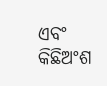ଏବଂ କିଛିଅଂଶ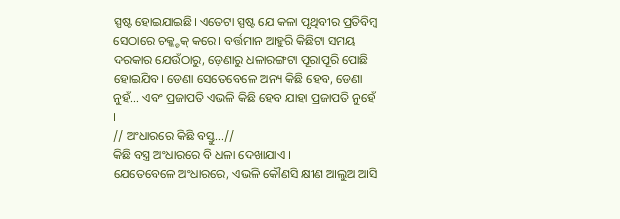ସ୍ପଷ୍ଟ ହୋଇଯାଇଛି। ଏତେଟା ସ୍ପଷ୍ଟ ଯେ କଳା ପୃଥିବୀର ପ୍ରତିବିମ୍ବ ସେଠାରେ ଚକ୍କ୍ଚକ୍ କରେ। ବର୍ତ୍ତମାନ ଆହୁରି କିଛିଟା ସମୟ ଦରକାର ଯେଉଁଠାରୁ, ଡ଼େଣାରୁ ଧଳାରଙ୍ଗଟା ପୂରାପୂରି ପୋଛି ହୋଇଯିବ। ଡେଣା ସେତେବେଳେ ଅନ୍ୟ କିଛି ହେବ, ଡେଣା ନୁହଁ… ଏବଂ ପ୍ରଜାପତି ଏଭଳି କିଛି ହେବ ଯାହା ପ୍ରଜାପତି ନୁହେଁ ।
// ଅଂଧାରରେ କିଛି ବସ୍ତୁ…//
କିଛି ବସ୍ତ୍ର ଅଂଧାରରେ ବି ଧଳା ଦେଖାଯାଏ ।
ଯେତେବେଳେ ଅଂଧାରରେ, ଏଭଳି କୌଣସି କ୍ଷୀଣ ଆଲୁଅ ଆସି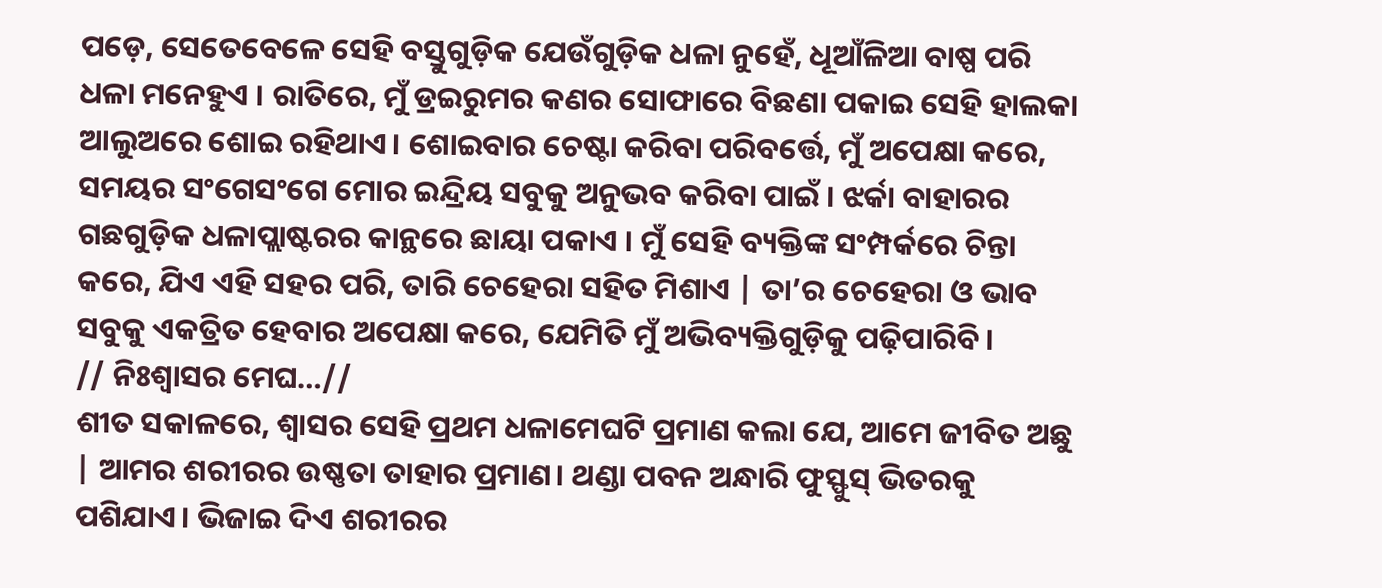ପଡ଼େ, ସେତେବେଳେ ସେହି ବସ୍ତୁଗୁଡ଼ିକ ଯେଉଁଗୁଡ଼ିକ ଧଳା ନୁହେଁ, ଧୂଆଁଳିଆ ବାଷ୍ପ ପରି ଧଳା ମନେହୁଏ । ରାତିରେ, ମୁଁ ଡ୍ରଇରୁମର କଣର ସୋଫାରେ ବିଛଣା ପକାଇ ସେହି ହାଲକା ଆଲୁଅରେ ଶୋଇ ରହିଥାଏ। ଶୋଇବାର ଚେଷ୍ଟା କରିବା ପରିବର୍ତ୍ତେ, ମୁଁ ଅପେକ୍ଷା କରେ, ସମୟର ସଂଗେସଂଗେ ମୋର ଇନ୍ଦ୍ରିୟ ସବୁକୁ ଅନୁଭବ କରିବା ପାଇଁ । ଝର୍କା ବାହାରର ଗଛଗୁଡ଼ିକ ଧଳାପ୍ଲାଷ୍ଟରର କାନ୍ଥରେ ଛାୟା ପକାଏ । ମୁଁ ସେହି ବ୍ୟକ୍ତିଙ୍କ ସଂମ୍ପର୍କରେ ଚିନ୍ତା କରେ, ଯିଏ ଏହି ସହର ପରି, ତାରି ଚେହେରା ସହିତ ମିଶାଏ | ତା’ର ଚେହେରା ଓ ଭାବ ସବୁକୁ ଏକତ୍ରିତ ହେବାର ଅପେକ୍ଷା କରେ, ଯେମିତି ମୁଁ ଅଭିବ୍ୟକ୍ତିଗୁଡ଼ିକୁ ପଢ଼ିପାରିବି।
// ନିଃଶ୍ବାସର ମେଘ…//
ଶୀତ ସକାଳରେ, ଶ୍ଵାସର ସେହି ପ୍ରଥମ ଧଳାମେଘଟି ପ୍ରମାଣ କଲା ଯେ, ଆମେ ଜୀବିତ ଅଛୁ | ଆମର ଶରୀରର ଉଷ୍ଣତା ତାହାର ପ୍ରମାଣ। ଥଣ୍ଡା ପବନ ଅନ୍ଧାରି ଫୁସ୍ଫୁସ୍ ଭିତରକୁ ପଶିଯାଏ। ଭିଜାଇ ଦିଏ ଶରୀରର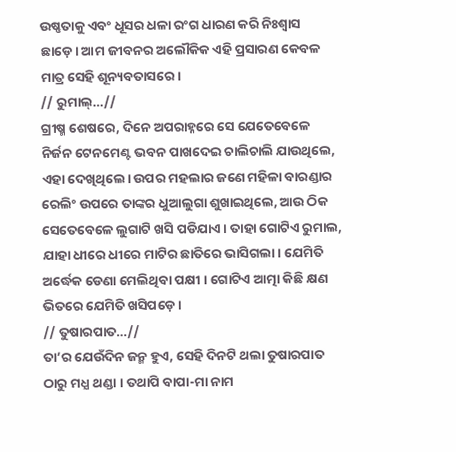ଉଷ୍ଣତାକୁ ଏବଂ ଧୂସର ଧଳା ରଂଗ ଧାରଣ କରି ନିଃଶ୍ବାସ ଛାଡ଼େ। ଆମ ଜୀବନର ଅଲୌକିକ ଏହି ପ୍ରସାରଣ କେବଳ ମାତ୍ର ସେହି ଶୂନ୍ୟବତାସରେ।
// ରୁମାଲ୍…//
ଗ୍ରୀଷ୍ମ ଶେଷରେ, ଦିନେ ଅପରାହ୍ନରେ ସେ ଯେତେବେଳେ ନିର୍ଜନ ଟେନମେଣ୍ଟ ଭବନ ପାଖଦେଇ ଚାଲିଚାଲି ଯାଉଥିଲେ, ଏହା ଦେଖିଥିଲେ। ଉପର ମହଲାର ଜଣେ ମହିଳା ବାରଣ୍ଡାର ରେଲିଂ ଉପରେ ତାଙ୍କର ଧୁଆଲୁଗା ଶୁଖାଇଥିଲେ, ଆଉ ଠିକ ସେତେବେଳେ ଲୁଗାଟି ଖସି ପଡିଯାଏ। ତାହା ଗୋଟିଏ ରୁମାଲ, ଯାହା ଧୀରେ ଧୀରେ ମାଟିର ଛାତିରେ ଭାସିଗଲା। ଯେମିତି ଅର୍ଦ୍ଧେକ ଡେଣା ମେଲିଥିବା ପକ୍ଷୀ । ଗୋଟିଏ ଆତ୍ମା କିଛି କ୍ଷଣ ଭିତରେ ଯେମିତି ଖସିପଡ଼େ ।
// ତୁଷାରପାତ…//
ତା’ର ଯେଉଁଦିନ ଜନ୍ମ ହୁଏ, ସେହି ଦିନଟି ଥଲା ତୁଷାରପାତ ଠାରୁ ମଧ୍ଯ ଥଣ୍ଡା । ତଥାପି ବାପା-ମା ନାମ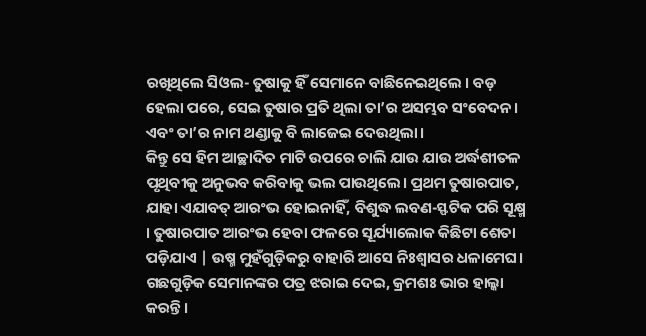ରଖିଥିଲେ ସିଓଲ- ତୁଷାକୁ ହିଁ ସେମାନେ ବାଛିନେଇଥିଲେ । ବଡ଼ ହେଲା ପରେ, ସେଇ ତୁଷାର ପ୍ରତି ଥିଲା ତା’ର ଅସମ୍ଭବ ସଂବେଦନ। ଏବଂ ତା’ର ନାମ ଥଣ୍ଡାକୁ ବି ଲାଜେଇ ଦେଉଥିଲା।
କିନ୍ତୁ ସେ ହିମ ଆଚ୍ଛାଦିତ ମାଟି ଉପରେ ଚାଲି ଯାଉ ଯାଉ ଅର୍ଦ୍ଧଶୀତଳ ପୃଥିବୀକୁ ଅନୁଭବ କରିବାକୁ ଭଲ ପାଉଥିଲେ। ପ୍ରଥମ ତୁଷାରପାତ, ଯାହା ଏଯାବତ୍ ଆରଂଭ ହୋଇନାହିଁ, ବିଶୁଦ୍ଧ ଲବଣ-ସ୍ଫଟିକ ପରି ସୂକ୍ଷ୍ମ । ତୁଷାରପାତ ଆରଂଭ ହେବା ଫଳରେ ସୂର୍ଯ୍ୟାଲୋକ କିଛିଟା ଶେତା ପଡ଼ିଯାଏ | ଉଷ୍ମ ମୁହଁଗୁଡ଼ିକରୁ ବାହାରି ଆସେ ନିଃଶ୍ବାସର ଧଳାମେଘ। ଗଛଗୁଡ଼ିକ ସେମାନଙ୍କର ପତ୍ର ଝରାଇ ଦେଇ, କ୍ରମଶଃ ଭାର ହାଲ୍କା କରନ୍ତି।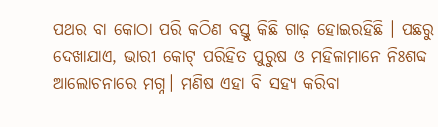ପଥର ବା କୋଠା ପରି କଠିଣ ବସ୍ତୁ କିଛି ଗାଢ଼ ହୋଇରହିଛି । ପଛରୁ ଦେଖାଯାଏ, ଭାରୀ କୋଟ୍ ପରିହିତ ପୁରୁଷ ଓ ମହିଳାମାନେ ନିଃଶବ୍ଦ ଆଲୋଚନାରେ ମଗ୍ନ। ମଣିଷ ଏହା ବି ସହ୍ୟ କରିବା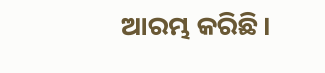ଆରମ୍ଭ କରିଛି।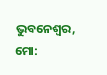ଭୁବନେଶ୍ବର, ମୋ: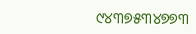୯୪୩୭୫୩୪୭୭୩